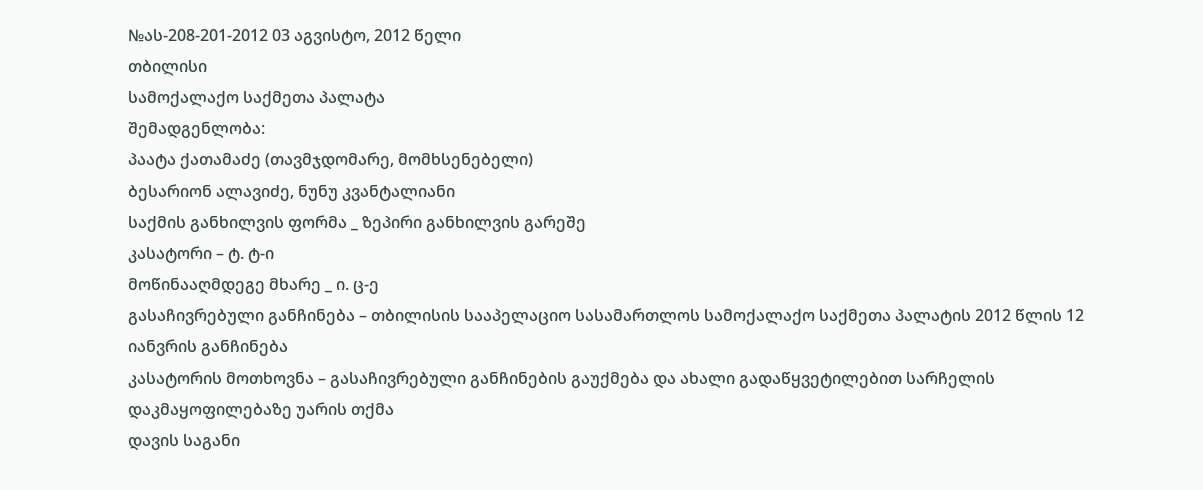№ას-208-201-2012 03 აგვისტო, 2012 წელი
თბილისი
სამოქალაქო საქმეთა პალატა
შემადგენლობა:
პაატა ქათამაძე (თავმჯდომარე, მომხსენებელი)
ბესარიონ ალავიძე, ნუნუ კვანტალიანი
საქმის განხილვის ფორმა _ ზეპირი განხილვის გარეშე
კასატორი – ტ. ტ-ი
მოწინააღმდეგე მხარე _ ი. ც-ე
გასაჩივრებული განჩინება – თბილისის სააპელაციო სასამართლოს სამოქალაქო საქმეთა პალატის 2012 წლის 12 იანვრის განჩინება
კასატორის მოთხოვნა – გასაჩივრებული განჩინების გაუქმება და ახალი გადაწყვეტილებით სარჩელის დაკმაყოფილებაზე უარის თქმა
დავის საგანი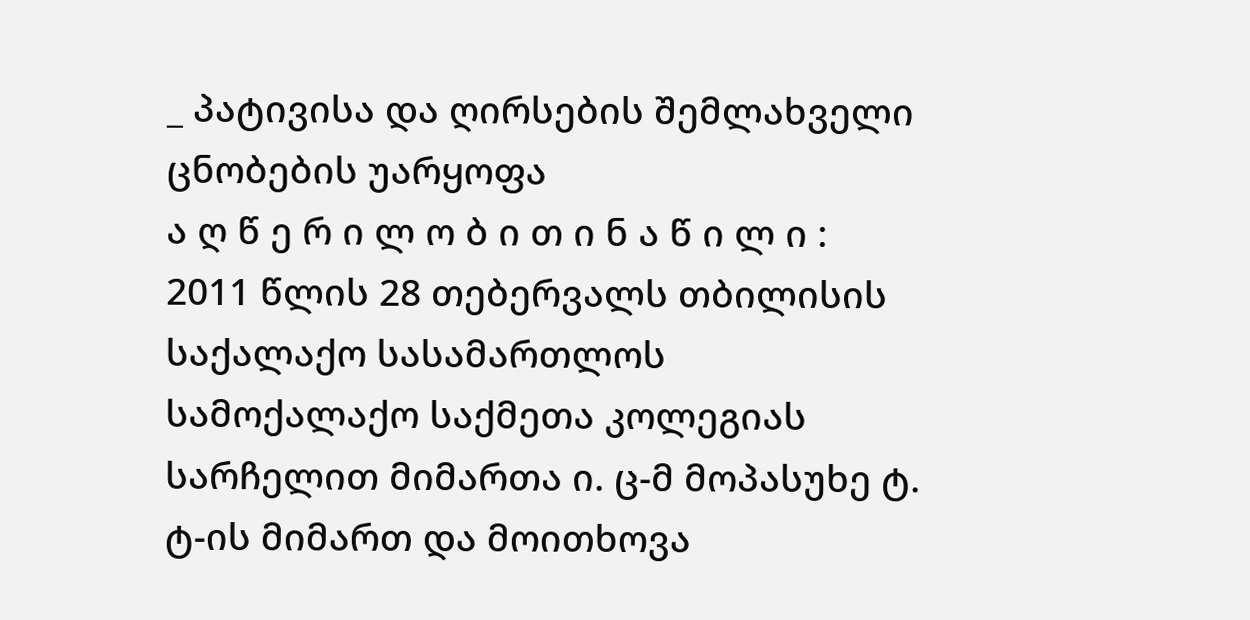_ პატივისა და ღირსების შემლახველი ცნობების უარყოფა
ა ღ წ ე რ ი ლ ო ბ ი თ ი ნ ა წ ი ლ ი :
2011 წლის 28 თებერვალს თბილისის საქალაქო სასამართლოს სამოქალაქო საქმეთა კოლეგიას სარჩელით მიმართა ი. ც-მ მოპასუხე ტ. ტ-ის მიმართ და მოითხოვა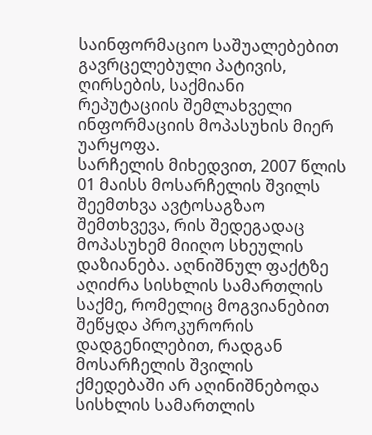საინფორმაციო საშუალებებით გავრცელებული პატივის, ღირსების, საქმიანი რეპუტაციის შემლახველი ინფორმაციის მოპასუხის მიერ უარყოფა.
სარჩელის მიხედვით, 2007 წლის 01 მაისს მოსარჩელის შვილს შეემთხვა ავტოსაგზაო შემთხვევა, რის შედეგადაც მოპასუხემ მიიღო სხეულის დაზიანება. აღნიშნულ ფაქტზე აღიძრა სისხლის სამართლის საქმე, რომელიც მოგვიანებით შეწყდა პროკურორის დადგენილებით, რადგან მოსარჩელის შვილის ქმედებაში არ აღინიშნებოდა სისხლის სამართლის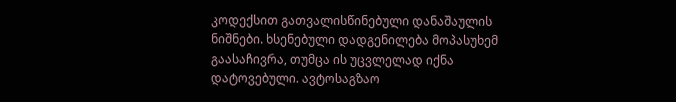კოდექსით გათვალისწინებული დანაშაულის ნიშნები. ხსენებული დადგენილება მოპასუხემ გაასაჩივრა, თუმცა ის უცვლელად იქნა დატოვებული. ავტოსაგზაო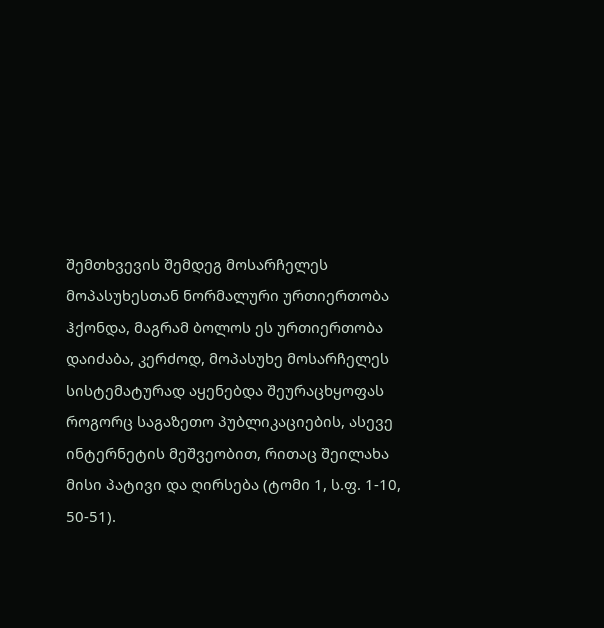შემთხვევის შემდეგ მოსარჩელეს მოპასუხესთან ნორმალური ურთიერთობა ჰქონდა, მაგრამ ბოლოს ეს ურთიერთობა დაიძაბა, კერძოდ, მოპასუხე მოსარჩელეს სისტემატურად აყენებდა შეურაცხყოფას როგორც საგაზეთო პუბლიკაციების, ასევე ინტერნეტის მეშვეობით, რითაც შეილახა მისი პატივი და ღირსება (ტომი 1, ს.ფ. 1-10, 50-51).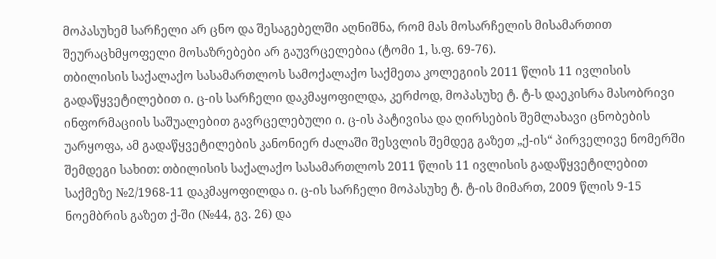მოპასუხემ სარჩელი არ ცნო და შესაგებელში აღნიშნა, რომ მას მოსარჩელის მისამართით შეურაცხმყოფელი მოსაზრებები არ გაუვრცელებია (ტომი 1, ს.ფ. 69-76).
თბილისის საქალაქო სასამართლოს სამოქალაქო საქმეთა კოლეგიის 2011 წლის 11 ივლისის გადაწყვეტილებით ი. ც-ის სარჩელი დაკმაყოფილდა, კერძოდ, მოპასუხე ტ. ტ-ს დაეკისრა მასობრივი ინფორმაციის საშუალებით გავრცელებული ი. ც-ის პატივისა და ღირსების შემლახავი ცნობების უარყოფა, ამ გადაწყვეტილების კანონიერ ძალაში შესვლის შემდეგ გაზეთ „ქ-ის“ პირველივე ნომერში შემდეგი სახით: თბილისის საქალაქო სასამართლოს 2011 წლის 11 ივლისის გადაწყვეტილებით საქმეზე №2/1968-11 დაკმაყოფილდა ი. ც-ის სარჩელი მოპასუხე ტ. ტ-ის მიმართ, 2009 წლის 9-15 ნოემბრის გაზეთ ქ-ში (№44, გვ. 26) და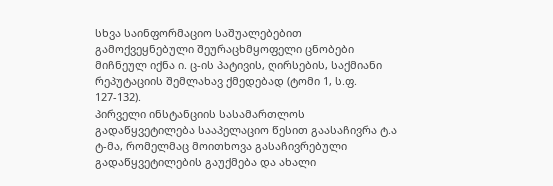სხვა საინფორმაციო საშუალებებით გამოქვეყნებული შეურაცხმყოფელი ცნობები მიჩნეულ იქნა ი. ც-ის პატივის, ღირსების, საქმიანი რეპუტაციის შემლახავ ქმედებად (ტომი 1, ს.ფ. 127-132).
პირველი ინსტანციის სასამართლოს გადაწყვეტილება სააპელაციო წესით გაასაჩივრა ტ.ა ტ-მა, რომელმაც მოითხოვა გასაჩივრებული გადაწყვეტილების გაუქმება და ახალი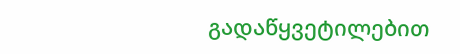გადაწყვეტილებით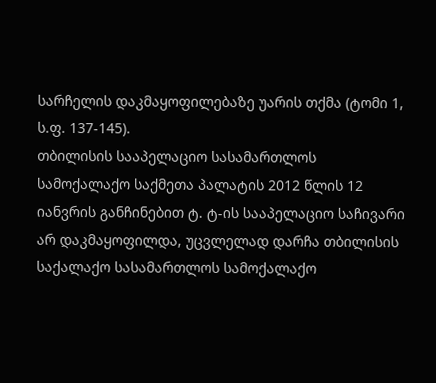სარჩელის დაკმაყოფილებაზე უარის თქმა (ტომი 1, ს.ფ. 137-145).
თბილისის სააპელაციო სასამართლოს სამოქალაქო საქმეთა პალატის 2012 წლის 12 იანვრის განჩინებით ტ. ტ-ის სააპელაციო საჩივარი არ დაკმაყოფილდა, უცვლელად დარჩა თბილისის საქალაქო სასამართლოს სამოქალაქო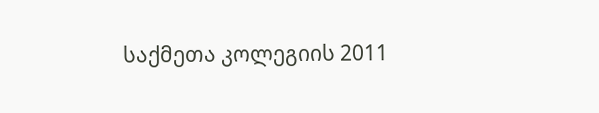საქმეთა კოლეგიის 2011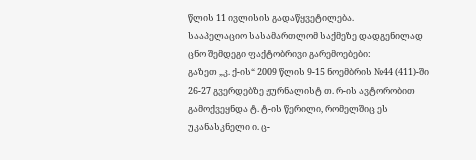წლის 11 ივლისის გადაწყვეტილება.
სააპელაციო სასამართლომ საქმეზე დადგენილად ცნო შემდეგი ფაქტობრივი გარემოებები:
გაზეთ „კ. ქ-ის“ 2009 წლის 9-15 ნოემბრის №44 (411)-ში 26-27 გვერდებზე ჟურნალისტ თ. რ-ის ავტორობით გამოქვეყნდა ტ. ტ-ის წერილი, რომელშიც ეს უკანასკნელი ი. ც-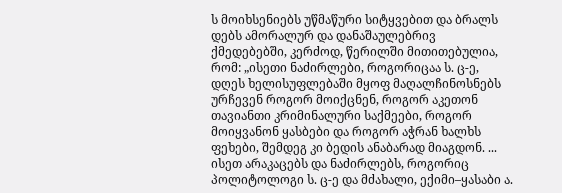ს მოიხსენიებს უწმაწური სიტყვებით და ბრალს დებს ამორალურ და დანაშაულებრივ ქმედებებში, კერძოდ, წერილში მითითებულია, რომ: „ისეთი ნაძირლები, როგორიცაა ს. ც-ე, დღეს ხელისუფლებაში მყოფ მაღალჩინოსნებს ურჩევენ როგორ მოიქცნენ, როგორ აკეთონ თავიანთი კრიმინალური საქმეები, როგორ მოიყვანონ ყასბები და როგორ აჭრან ხალხს ფეხები, შემდეგ კი ბედის ანაბარად მიაგდონ. ... ისეთ არაკაცებს და ნაძირლებს, როგორიც პოლიტოლოგი ს. ც-ე და მძახალი, ექიმი–ყასაბი ა.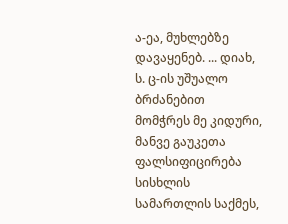ა-ეა, მუხლებზე დავაყენებ. ... დიახ, ს. ც-ის უშუალო ბრძანებით მომჭრეს მე კიდური, მანვე გაუკეთა ფალსიფიცირება სისხლის სამართლის საქმეს,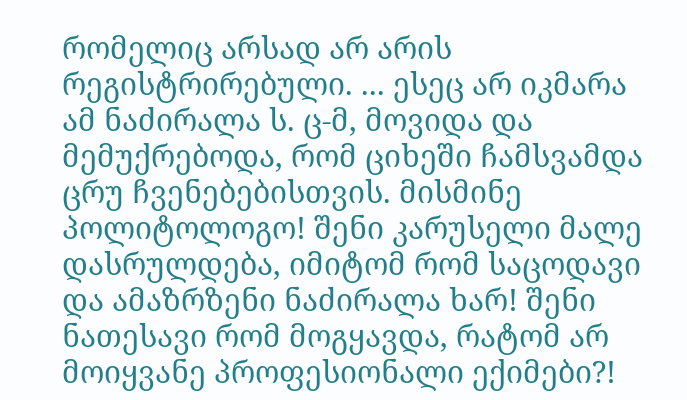რომელიც არსად არ არის რეგისტრირებული. ... ესეც არ იკმარა ამ ნაძირალა ს. ც-მ, მოვიდა და მემუქრებოდა, რომ ციხეში ჩამსვამდა ცრუ ჩვენებებისთვის. მისმინე პოლიტოლოგო! შენი კარუსელი მალე დასრულდება, იმიტომ რომ საცოდავი და ამაზრზენი ნაძირალა ხარ! შენი ნათესავი რომ მოგყავდა, რატომ არ მოიყვანე პროფესიონალი ექიმები?!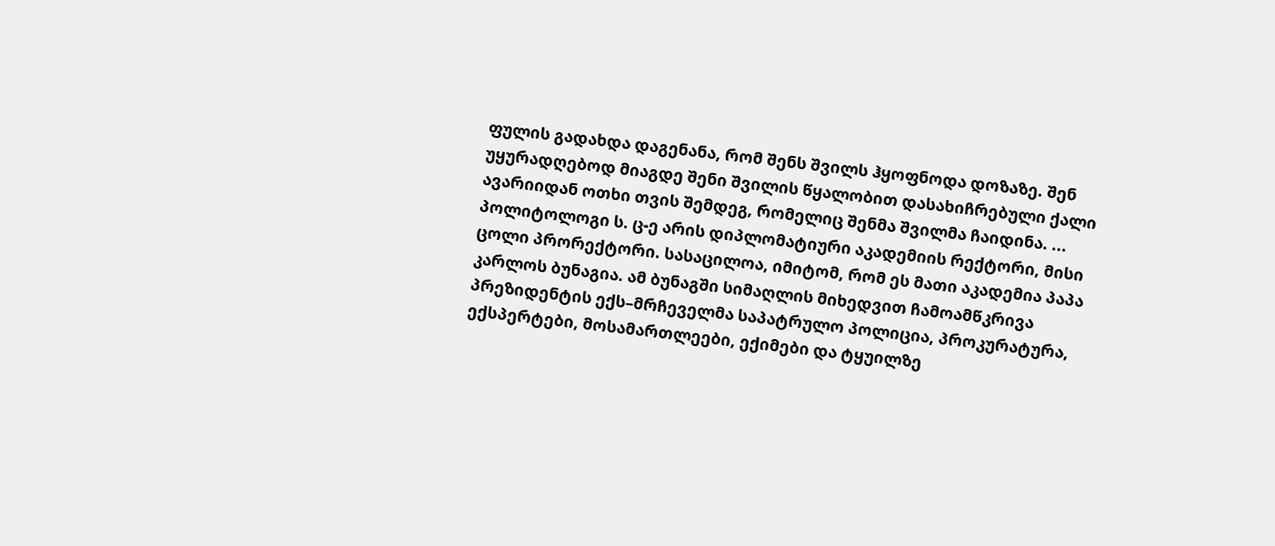ფულის გადახდა დაგენანა, რომ შენს შვილს ჰყოფნოდა დოზაზე. შენ უყურადღებოდ მიაგდე შენი შვილის წყალობით დასახიჩრებული ქალი ავარიიდან ოთხი თვის შემდეგ, რომელიც შენმა შვილმა ჩაიდინა. ... პოლიტოლოგი ს. ც-ე არის დიპლომატიური აკადემიის რექტორი, მისი ცოლი პრორექტორი. სასაცილოა, იმიტომ, რომ ეს მათი აკადემია პაპა კარლოს ბუნაგია. ამ ბუნაგში სიმაღლის მიხედვით ჩამოამწკრივა პრეზიდენტის ექს–მრჩეველმა საპატრულო პოლიცია, პროკურატურა, ექსპერტები, მოსამართლეები, ექიმები და ტყუილზე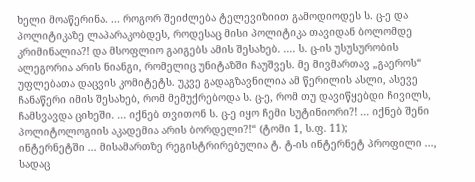ხელი მოაწერინა. ... როგორ შეიძლება ტელევიზიით გამოდიოდეს ს. ც-ე და პოლიტიკაზე ლაპარაკობდეს, როდესაც მისი პოლიტიკა თავიდან ბოლომდე კრიმინალია?! და მსოფლიო გაიგებს ამის შესახებ. .... ს. ც-ის უსუსურობის ალეგორია არის ნიანგი, რომელიც უნიტაზში ჩაუშვეს. მე მივმართავ „გაეროს“ უფლებათა დაცვის კომიტეტს. უკვე გადაგზავნილია ამ წერილის ასლი, ასევე ჩანაწერი იმის შესახებ, რომ მემუქრებოდა ს. ც-ე, რომ თუ დავიწყებდი ჩივილს, ჩამსვავდა ციხეში. ... იქნებ თვითონ ს. ც-ე იყო ჩემი სუტინიორი?! ... იქნებ შენი პოლიტოლოგიის აკადემია არის ბორდელი?!“ (ტომი 1, ს.ფ. 11);
ინტერნეტში ... მისამართზე რეგისტრირებულია ტ. ტ-ის ინტერნეტ პროფილი ..., სადაც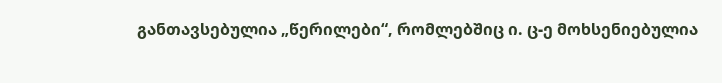განთავსებულია „წერილები“, რომლებშიც ი. ც-ე მოხსენიებულია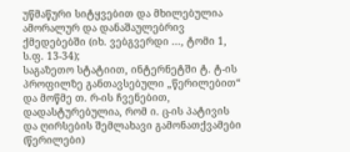უწმაწური სიტყვებით და მხილებულია ამორალურ და დანაშაულებრივ ქმედებებში (იხ. ვებგვერდი ..., ტომი 1, ს.ფ. 13-34);
საგაზეთო სტატიით, ინტერნეტში ტ. ტ-ის პროფილზე განთავსებული „წერილებით“ და მოწმე თ. რ-ის ჩვენებით, დადასტურებულია, რომ ი. ც-ის პატივის და ღირსების შემლახავი გამონათქვამები (წერილები)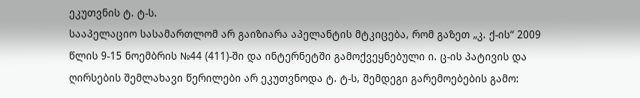ეკუთვნის ტ. ტ-ს.
სააპელაციო სასამართლომ არ გაიზიარა აპელანტის მტკიცება, რომ გაზეთ „კ. ქ-ის“ 2009 წლის 9-15 ნოემბრის №44 (411)-ში და ინტერნეტში გამოქვეყნებული ი. ც-ის პატივის და ღირსების შემლახავი წერილები არ ეკუთვნოდა ტ. ტ-ს, შემდეგი გარემოებების გამო: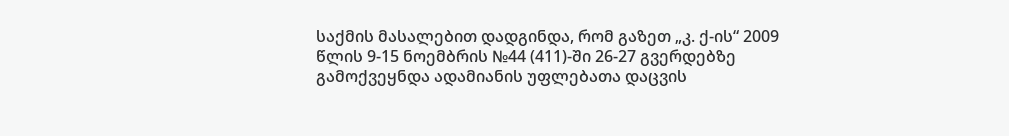საქმის მასალებით დადგინდა, რომ გაზეთ „კ. ქ-ის“ 2009 წლის 9-15 ნოემბრის №44 (411)-ში 26-27 გვერდებზე გამოქვეყნდა ადამიანის უფლებათა დაცვის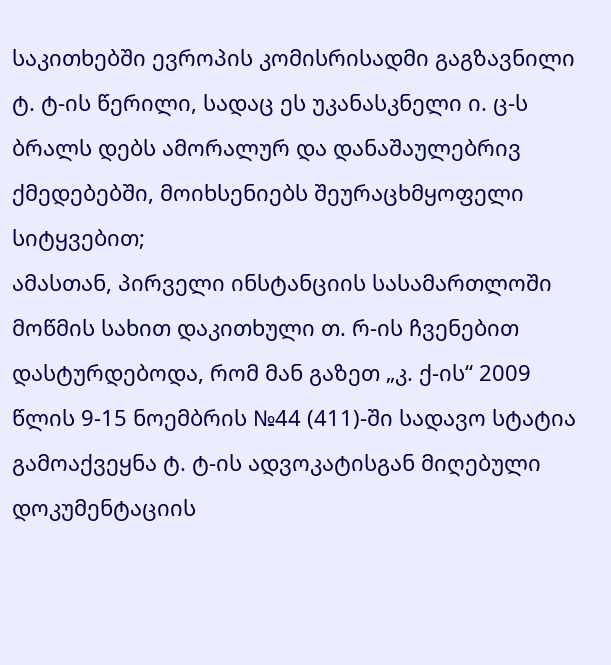საკითხებში ევროპის კომისრისადმი გაგზავნილი ტ. ტ-ის წერილი, სადაც ეს უკანასკნელი ი. ც-ს ბრალს დებს ამორალურ და დანაშაულებრივ ქმედებებში, მოიხსენიებს შეურაცხმყოფელი სიტყვებით;
ამასთან, პირველი ინსტანციის სასამართლოში მოწმის სახით დაკითხული თ. რ-ის ჩვენებით დასტურდებოდა, რომ მან გაზეთ „კ. ქ-ის“ 2009 წლის 9-15 ნოემბრის №44 (411)-ში სადავო სტატია გამოაქვეყნა ტ. ტ-ის ადვოკატისგან მიღებული დოკუმენტაციის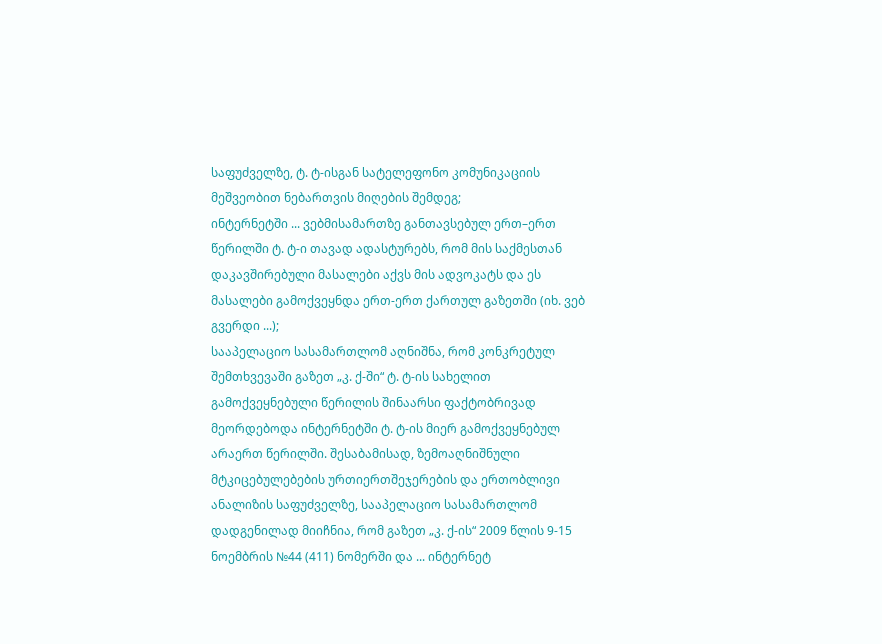საფუძველზე, ტ. ტ-ისგან სატელეფონო კომუნიკაციის მეშვეობით ნებართვის მიღების შემდეგ;
ინტერნეტში ... ვებმისამართზე განთავსებულ ერთ–ერთ წერილში ტ. ტ-ი თავად ადასტურებს, რომ მის საქმესთან დაკავშირებული მასალები აქვს მის ადვოკატს და ეს მასალები გამოქვეყნდა ერთ-ერთ ქართულ გაზეთში (იხ. ვებ გვერდი ...);
სააპელაციო სასამართლომ აღნიშნა, რომ კონკრეტულ შემთხვევაში გაზეთ „კ. ქ-ში“ ტ. ტ-ის სახელით გამოქვეყნებული წერილის შინაარსი ფაქტობრივად მეორდებოდა ინტერნეტში ტ. ტ-ის მიერ გამოქვეყნებულ არაერთ წერილში. შესაბამისად, ზემოაღნიშნული მტკიცებულებების ურთიერთშეჯერების და ერთობლივი ანალიზის საფუძველზე, სააპელაციო სასამართლომ დადგენილად მიიჩნია, რომ გაზეთ „კ. ქ-ის“ 2009 წლის 9-15 ნოემბრის №44 (411) ნომერში და ... ინტერნეტ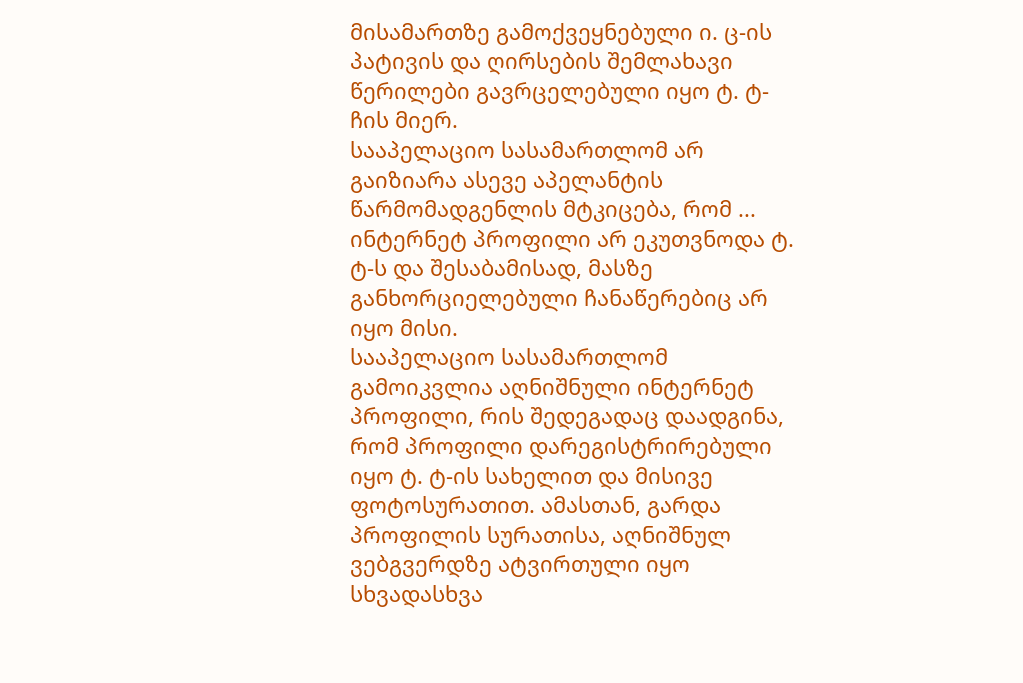მისამართზე გამოქვეყნებული ი. ც-ის პატივის და ღირსების შემლახავი წერილები გავრცელებული იყო ტ. ტ-ჩის მიერ.
სააპელაციო სასამართლომ არ გაიზიარა ასევე აპელანტის წარმომადგენლის მტკიცება, რომ ... ინტერნეტ პროფილი არ ეკუთვნოდა ტ. ტ-ს და შესაბამისად, მასზე განხორციელებული ჩანაწერებიც არ იყო მისი.
სააპელაციო სასამართლომ გამოიკვლია აღნიშნული ინტერნეტ პროფილი, რის შედეგადაც დაადგინა, რომ პროფილი დარეგისტრირებული იყო ტ. ტ-ის სახელით და მისივე ფოტოსურათით. ამასთან, გარდა პროფილის სურათისა, აღნიშნულ ვებგვერდზე ატვირთული იყო სხვადასხვა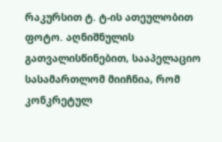რაკურსით ტ. ტ-ის ათეულობით ფოტო. აღნიშნულის გათვალისწინებით, სააპელაციო სასამართლომ მიიჩნია, რომ კონკრეტულ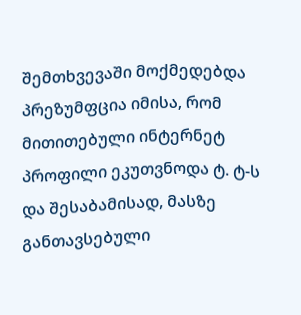შემთხვევაში მოქმედებდა პრეზუმფცია იმისა, რომ მითითებული ინტერნეტ პროფილი ეკუთვნოდა ტ. ტ-ს და შესაბამისად, მასზე განთავსებული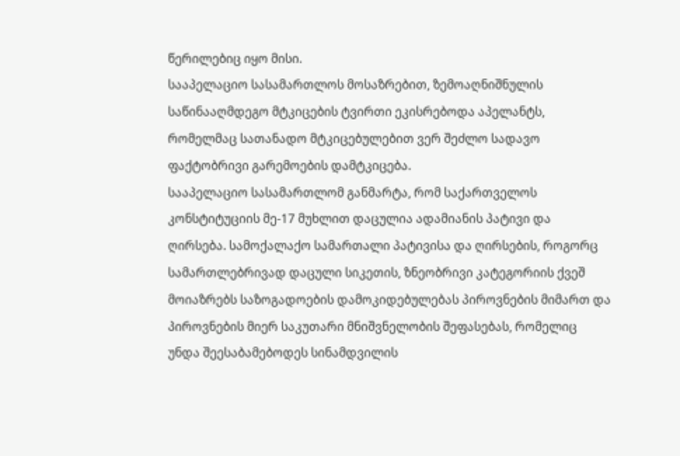წერილებიც იყო მისი.
სააპელაციო სასამართლოს მოსაზრებით, ზემოაღნიშნულის საწინააღმდეგო მტკიცების ტვირთი ეკისრებოდა აპელანტს, რომელმაც სათანადო მტკიცებულებით ვერ შეძლო სადავო ფაქტობრივი გარემოების დამტკიცება.
სააპელაციო სასამართლომ განმარტა, რომ საქართველოს კონსტიტუციის მე-17 მუხლით დაცულია ადამიანის პატივი და ღირსება. სამოქალაქო სამართალი პატივისა და ღირსების, როგორც სამართლებრივად დაცული სიკეთის, ზნეობრივი კატეგორიის ქვეშ მოიაზრებს საზოგადოების დამოკიდებულებას პიროვნების მიმართ და პიროვნების მიერ საკუთარი მნიშვნელობის შეფასებას, რომელიც უნდა შეესაბამებოდეს სინამდვილის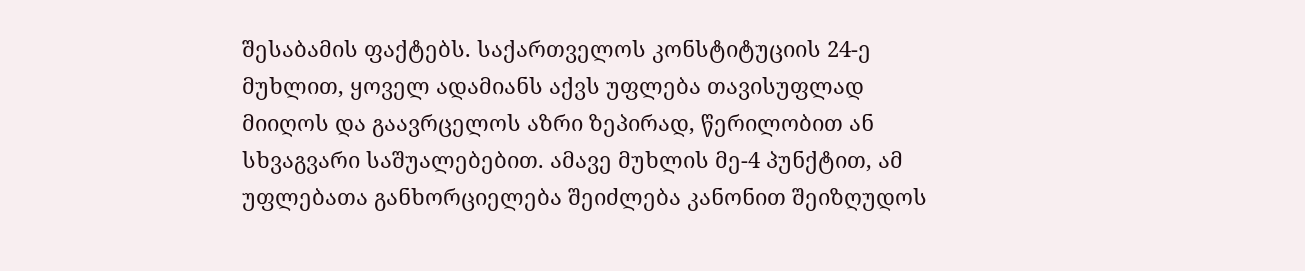შესაბამის ფაქტებს. საქართველოს კონსტიტუციის 24-ე მუხლით, ყოველ ადამიანს აქვს უფლება თავისუფლად მიიღოს და გაავრცელოს აზრი ზეპირად, წერილობით ან სხვაგვარი საშუალებებით. ამავე მუხლის მე-4 პუნქტით, ამ უფლებათა განხორციელება შეიძლება კანონით შეიზღუდოს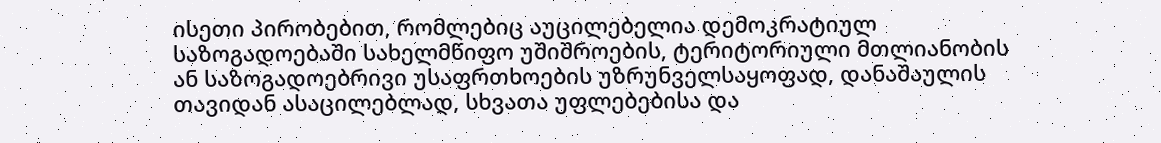ისეთი პირობებით, რომლებიც აუცილებელია დემოკრატიულ საზოგადოებაში სახელმწიფო უშიშროების, ტერიტორიული მთლიანობის ან საზოგადოებრივი უსაფრთხოების უზრუნველსაყოფად, დანაშაულის თავიდან ასაცილებლად, სხვათა უფლებებისა და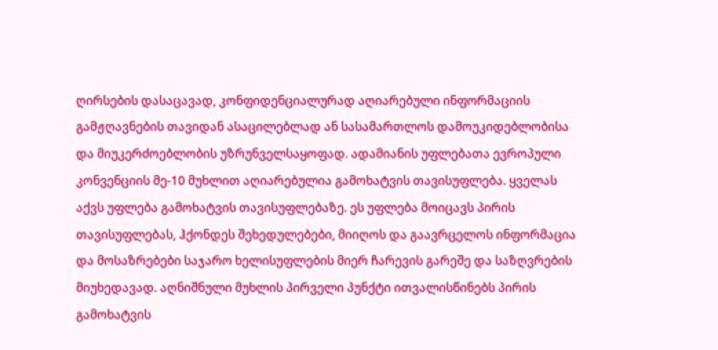ღირსების დასაცავად, კონფიდენციალურად აღიარებული ინფორმაციის გამჟღავნების თავიდან ასაცილებლად ან სასამართლოს დამოუკიდებლობისა და მიუკერძოებლობის უზრუნველსაყოფად. ადამიანის უფლებათა ევროპული კონვენციის მე-10 მუხლით აღიარებულია გამოხატვის თავისუფლება. ყველას აქვს უფლება გამოხატვის თავისუფლებაზე. ეს უფლება მოიცავს პირის თავისუფლებას, ჰქონდეს შეხედულებები, მიიღოს და გაავრცელოს ინფორმაცია და მოსაზრებები საჯარო ხელისუფლების მიერ ჩარევის გარეშე და საზღვრების მიუხედავად. აღნიშნული მუხლის პირველი პუნქტი ითვალისწინებს პირის გამოხატვის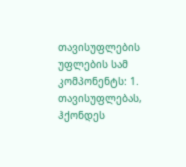თავისუფლების უფლების სამ კომპონენტს: 1. თავისუფლებას, ჰქონდეს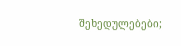შეხედულებები;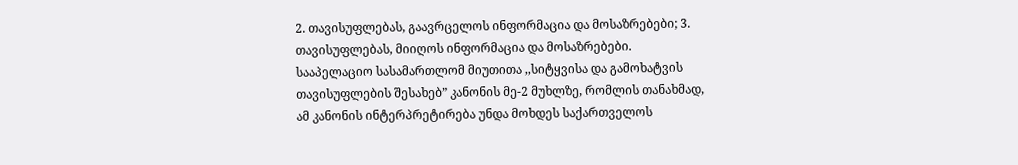2. თავისუფლებას, გაავრცელოს ინფორმაცია და მოსაზრებები; 3. თავისუფლებას, მიიღოს ინფორმაცია და მოსაზრებები.
სააპელაციო სასამართლომ მიუთითა ,,სიტყვისა და გამოხატვის თავისუფლების შესახებ” კანონის მე-2 მუხლზე, რომლის თანახმად, ამ კანონის ინტერპრეტირება უნდა მოხდეს საქართველოს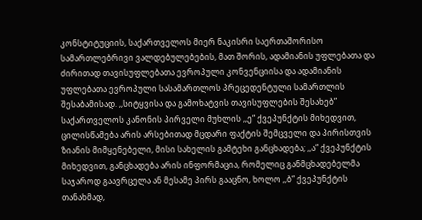კონსტიტუციის, საქართველოს მიერ ნაკისრი საერთაშორისო სამართლებრივი ვალდებულებების, მათ შორის, ადამიანის უფლებათა და ძირითად თავისუფლებათა ევროპული კონვენციისა და ადამიანის უფლებათა ევროპული სასამართლოს პრეცედენტული სამართლის შესაბამისად. ,,სიტყვისა და გამოხატვის თავისუფლების შესახებ” საქართველოს კანონის პირველი მუხლის ,,ე“ ქვეპუნქტის მიხედვით, ცილისწამება არის არსებითად მცდარი ფაქტის შემცველი და პირისთვის ზიანის მიმყენებელი, მისი სახელის გამტეხი განცხადება; ,,ა“ ქვეპუნქტის მიხედვით, განცხადება არის ინფორმაცია, რომელიც განმცხადებელმა საჯაროდ გაავრცელა ან მესამე პირს გააცნო, ხოლო ,,ბ“ ქვეპუნქტის თანახმად,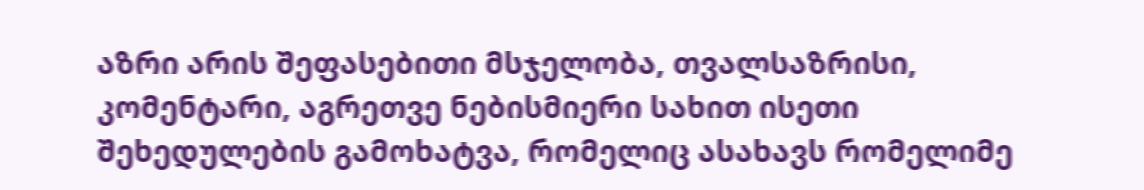აზრი არის შეფასებითი მსჯელობა, თვალსაზრისი, კომენტარი, აგრეთვე ნებისმიერი სახით ისეთი შეხედულების გამოხატვა, რომელიც ასახავს რომელიმე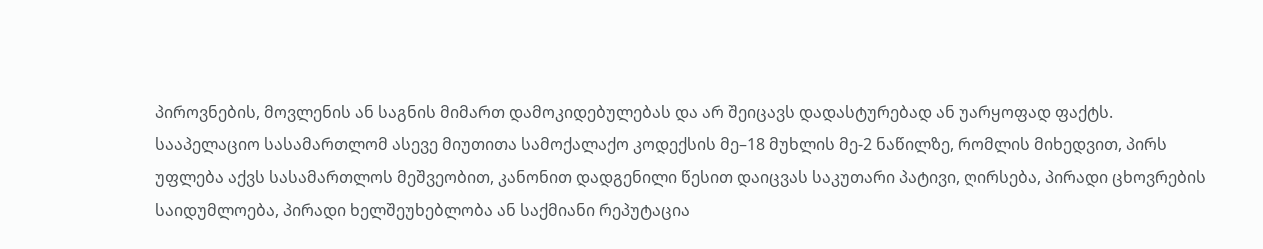პიროვნების, მოვლენის ან საგნის მიმართ დამოკიდებულებას და არ შეიცავს დადასტურებად ან უარყოფად ფაქტს.
სააპელაციო სასამართლომ ასევე მიუთითა სამოქალაქო კოდექსის მე–18 მუხლის მე-2 ნაწილზე, რომლის მიხედვით, პირს უფლება აქვს სასამართლოს მეშვეობით, კანონით დადგენილი წესით დაიცვას საკუთარი პატივი, ღირსება, პირადი ცხოვრების საიდუმლოება, პირადი ხელშეუხებლობა ან საქმიანი რეპუტაცია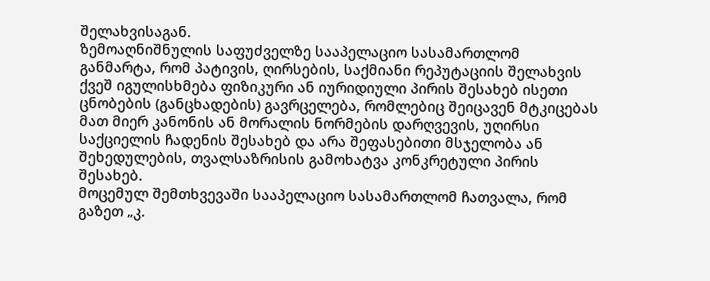შელახვისაგან.
ზემოაღნიშნულის საფუძველზე სააპელაციო სასამართლომ განმარტა, რომ პატივის, ღირსების, საქმიანი რეპუტაციის შელახვის ქვეშ იგულისხმება ფიზიკური ან იურიდიული პირის შესახებ ისეთი ცნობების (განცხადების) გავრცელება, რომლებიც შეიცავენ მტკიცებას მათ მიერ კანონის ან მორალის ნორმების დარღვევის, უღირსი საქციელის ჩადენის შესახებ და არა შეფასებითი მსჯელობა ან შეხედულების, თვალსაზრისის გამოხატვა კონკრეტული პირის შესახებ.
მოცემულ შემთხვევაში სააპელაციო სასამართლომ ჩათვალა, რომ გაზეთ „კ.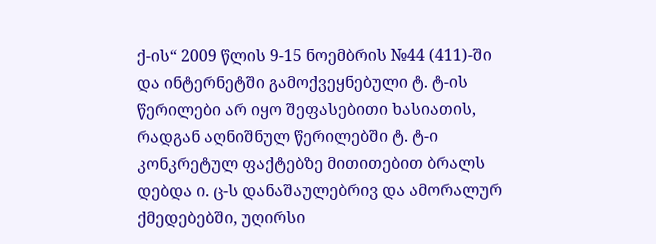ქ-ის“ 2009 წლის 9-15 ნოემბრის №44 (411)-ში და ინტერნეტში გამოქვეყნებული ტ. ტ-ის წერილები არ იყო შეფასებითი ხასიათის, რადგან აღნიშნულ წერილებში ტ. ტ-ი კონკრეტულ ფაქტებზე მითითებით ბრალს დებდა ი. ც-ს დანაშაულებრივ და ამორალურ ქმედებებში, უღირსი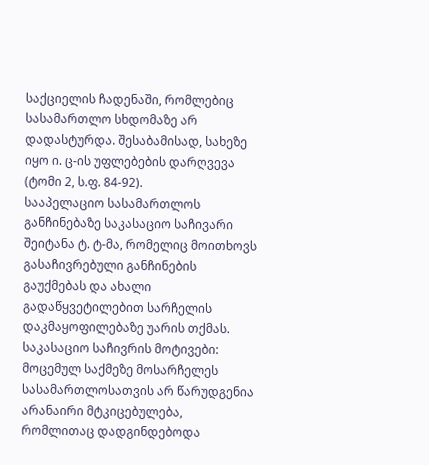საქციელის ჩადენაში, რომლებიც სასამართლო სხდომაზე არ დადასტურდა. შესაბამისად, სახეზე იყო ი. ც-ის უფლებების დარღვევა (ტომი 2, ს.ფ. 84-92).
სააპელაციო სასამართლოს განჩინებაზე საკასაციო საჩივარი შეიტანა ტ. ტ-მა, რომელიც მოითხოვს გასაჩივრებული განჩინების გაუქმებას და ახალი გადაწყვეტილებით სარჩელის დაკმაყოფილებაზე უარის თქმას.
საკასაციო საჩივრის მოტივები:
მოცემულ საქმეზე მოსარჩელეს სასამართლოსათვის არ წარუდგენია არანაირი მტკიცებულება, რომლითაც დადგინდებოდა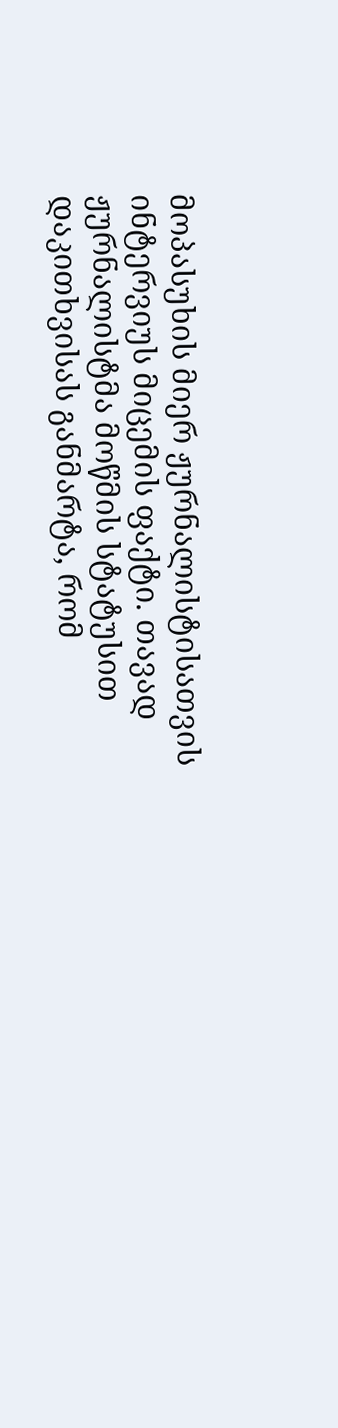მოპასუხის მიერ ჟურნალისტისათვის ინტერვიუს მიცემის ფაქტი. თავად ჟურნალისტმა მოწმის სტატუსით დაკითხვისას განმარტა, რომ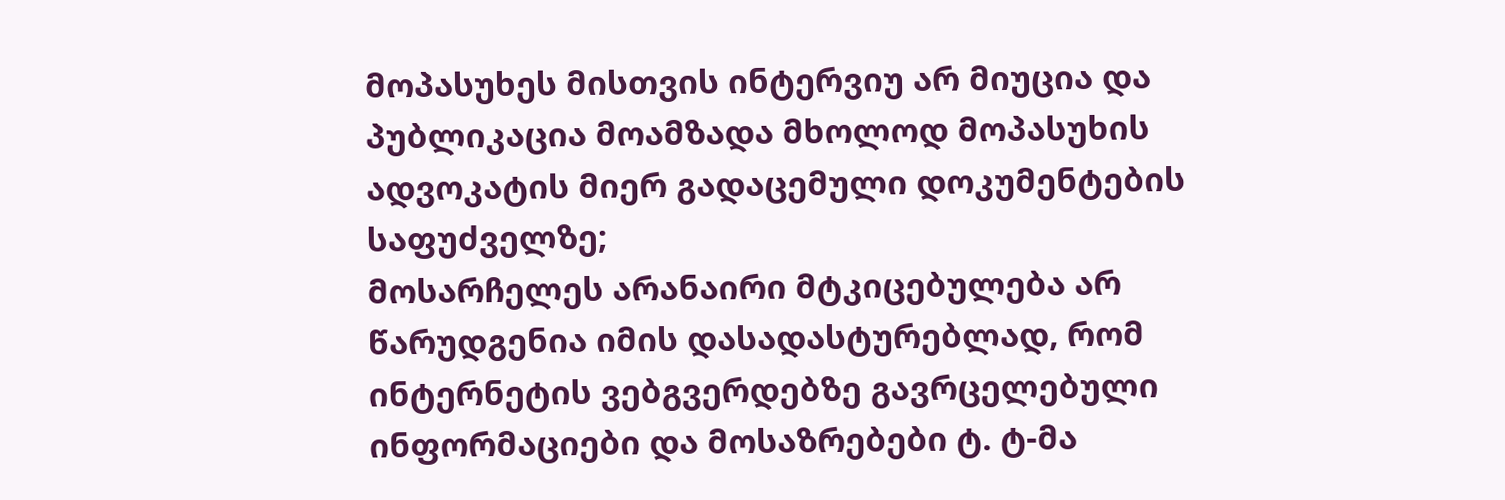მოპასუხეს მისთვის ინტერვიუ არ მიუცია და პუბლიკაცია მოამზადა მხოლოდ მოპასუხის ადვოკატის მიერ გადაცემული დოკუმენტების საფუძველზე;
მოსარჩელეს არანაირი მტკიცებულება არ წარუდგენია იმის დასადასტურებლად, რომ ინტერნეტის ვებგვერდებზე გავრცელებული ინფორმაციები და მოსაზრებები ტ. ტ-მა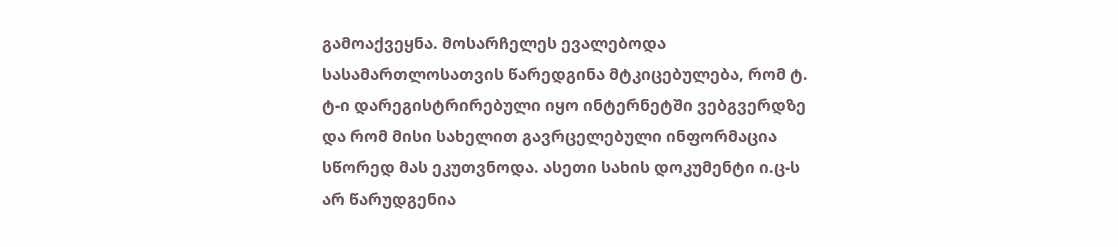გამოაქვეყნა. მოსარჩელეს ევალებოდა სასამართლოსათვის წარედგინა მტკიცებულება, რომ ტ. ტ-ი დარეგისტრირებული იყო ინტერნეტში ვებგვერდზე და რომ მისი სახელით გავრცელებული ინფორმაცია სწორედ მას ეკუთვნოდა. ასეთი სახის დოკუმენტი ი.ც-ს არ წარუდგენია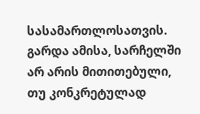სასამართლოსათვის. გარდა ამისა, სარჩელში არ არის მითითებული, თუ კონკრეტულად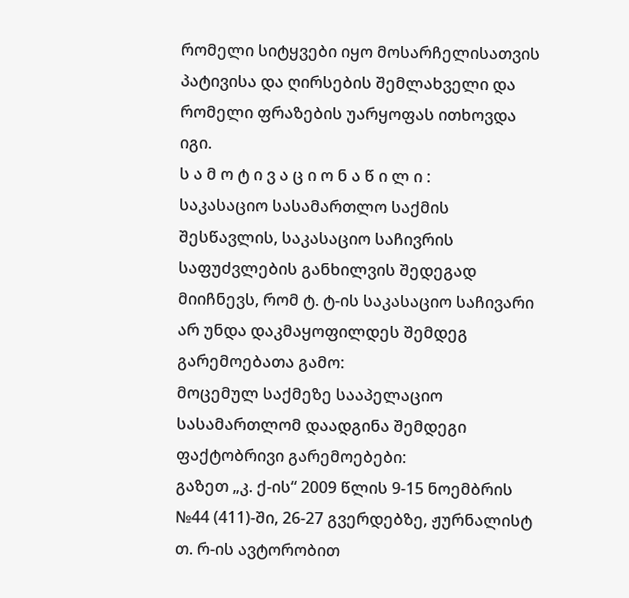რომელი სიტყვები იყო მოსარჩელისათვის პატივისა და ღირსების შემლახველი და რომელი ფრაზების უარყოფას ითხოვდა იგი.
ს ა მ ო ტ ი ვ ა ც ი ო ნ ა წ ი ლ ი :
საკასაციო სასამართლო საქმის შესწავლის, საკასაციო საჩივრის საფუძვლების განხილვის შედეგად მიიჩნევს, რომ ტ. ტ-ის საკასაციო საჩივარი არ უნდა დაკმაყოფილდეს შემდეგ გარემოებათა გამო:
მოცემულ საქმეზე სააპელაციო სასამართლომ დაადგინა შემდეგი ფაქტობრივი გარემოებები:
გაზეთ „კ. ქ-ის“ 2009 წლის 9-15 ნოემბრის №44 (411)-ში, 26-27 გვერდებზე, ჟურნალისტ თ. რ-ის ავტორობით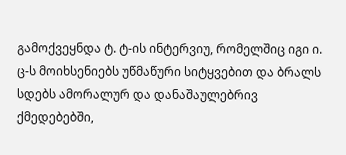გამოქვეყნდა ტ. ტ-ის ინტერვიუ, რომელშიც იგი ი. ც-ს მოიხსენიებს უწმაწური სიტყვებით და ბრალს სდებს ამორალურ და დანაშაულებრივ ქმედებებში,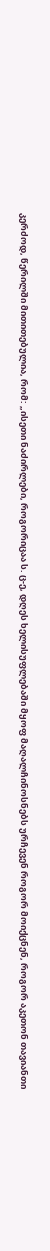კერძოდ, წერილში მითითებულია, რომ: „ისეთი ნაძირლები, როგორიცაა ს. ც-ე, დღეს ხელისუფლებაში მყოფ მაღალჩინოსნებს ურჩევენ როგორ მოიქცნენ, როგორ აკეთონ თავიანთი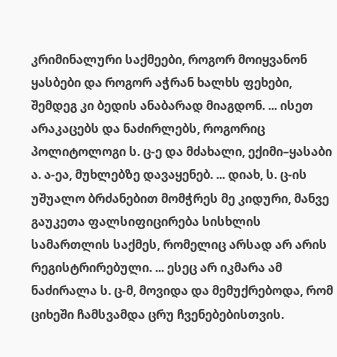კრიმინალური საქმეები, როგორ მოიყვანონ ყასბები და როგორ აჭრან ხალხს ფეხები, შემდეგ კი ბედის ანაბარად მიაგდონ. ... ისეთ არაკაცებს და ნაძირლებს, როგორიც პოლიტოლოგი ს. ც-ე და მძახალი, ექიმი–ყასაბი ა. ა-ეა, მუხლებზე დავაყენებ. ... დიახ, ს. ც-ის უშუალო ბრძანებით მომჭრეს მე კიდური, მანვე გაუკეთა ფალსიფიცირება სისხლის სამართლის საქმეს, რომელიც არსად არ არის რეგისტრირებული. ... ესეც არ იკმარა ამ ნაძირალა ს. ც-მ, მოვიდა და მემუქრებოდა, რომ ციხეში ჩამსვამდა ცრუ ჩვენებებისთვის.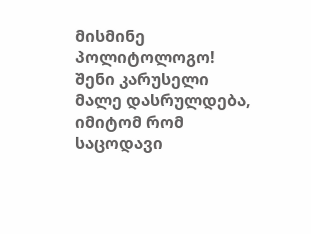მისმინე პოლიტოლოგო! შენი კარუსელი მალე დასრულდება, იმიტომ რომ საცოდავი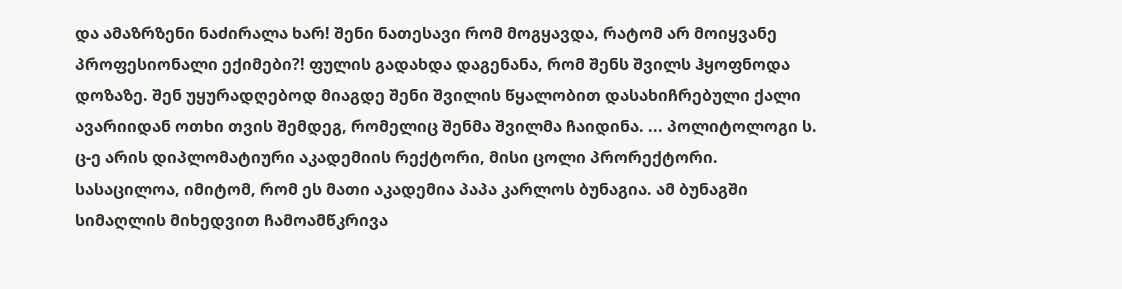და ამაზრზენი ნაძირალა ხარ! შენი ნათესავი რომ მოგყავდა, რატომ არ მოიყვანე პროფესიონალი ექიმები?! ფულის გადახდა დაგენანა, რომ შენს შვილს ჰყოფნოდა დოზაზე. შენ უყურადღებოდ მიაგდე შენი შვილის წყალობით დასახიჩრებული ქალი ავარიიდან ოთხი თვის შემდეგ, რომელიც შენმა შვილმა ჩაიდინა. ... პოლიტოლოგი ს. ც-ე არის დიპლომატიური აკადემიის რექტორი, მისი ცოლი პრორექტორი. სასაცილოა, იმიტომ, რომ ეს მათი აკადემია პაპა კარლოს ბუნაგია. ამ ბუნაგში სიმაღლის მიხედვით ჩამოამწკრივა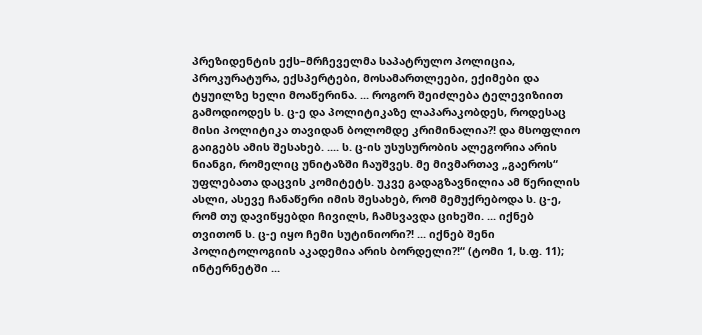პრეზიდენტის ექს–მრჩეველმა საპატრულო პოლიცია, პროკურატურა, ექსპერტები, მოსამართლეები, ექიმები და ტყუილზე ხელი მოაწერინა. ... როგორ შეიძლება ტელევიზიით გამოდიოდეს ს. ც-ე და პოლიტიკაზე ლაპარაკობდეს, როდესაც მისი პოლიტიკა თავიდან ბოლომდე კრიმინალია?! და მსოფლიო გაიგებს ამის შესახებ. .... ს. ც-ის უსუსურობის ალეგორია არის ნიანგი, რომელიც უნიტაზში ჩაუშვეს. მე მივმართავ „გაეროს“ უფლებათა დაცვის კომიტეტს. უკვე გადაგზავნილია ამ წერილის ასლი, ასევე ჩანაწერი იმის შესახებ, რომ მემუქრებოდა ს. ც-ე, რომ თუ დავიწყებდი ჩივილს, ჩამსვავდა ციხეში. ... იქნებ თვითონ ს. ც-ე იყო ჩემი სუტინიორი?! ... იქნებ შენი პოლიტოლოგიის აკადემია არის ბორდელი?!“ (ტომი 1, ს.ფ. 11);
ინტერნეტში ...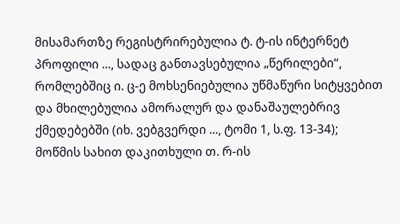მისამართზე რეგისტრირებულია ტ. ტ-ის ინტერნეტ პროფილი ..., სადაც განთავსებულია „წერილები“, რომლებშიც ი. ც-ე მოხსენიებულია უწმაწური სიტყვებით და მხილებულია ამორალურ და დანაშაულებრივ ქმედებებში (იხ. ვებგვერდი ..., ტომი 1, ს.ფ. 13-34);
მოწმის სახით დაკითხული თ. რ-ის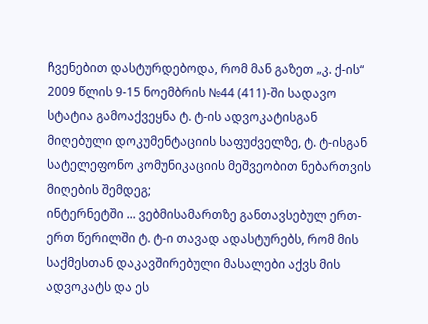ჩვენებით დასტურდებოდა, რომ მან გაზეთ „კ. ქ-ის“ 2009 წლის 9-15 ნოემბრის №44 (411)-ში სადავო სტატია გამოაქვეყნა ტ. ტ-ის ადვოკატისგან მიღებული დოკუმენტაციის საფუძველზე, ტ. ტ-ისგან სატელეფონო კომუნიკაციის მეშვეობით ნებართვის მიღების შემდეგ;
ინტერნეტში ... ვებმისამართზე განთავსებულ ერთ-ერთ წერილში ტ. ტ-ი თავად ადასტურებს, რომ მის საქმესთან დაკავშირებული მასალები აქვს მის ადვოკატს და ეს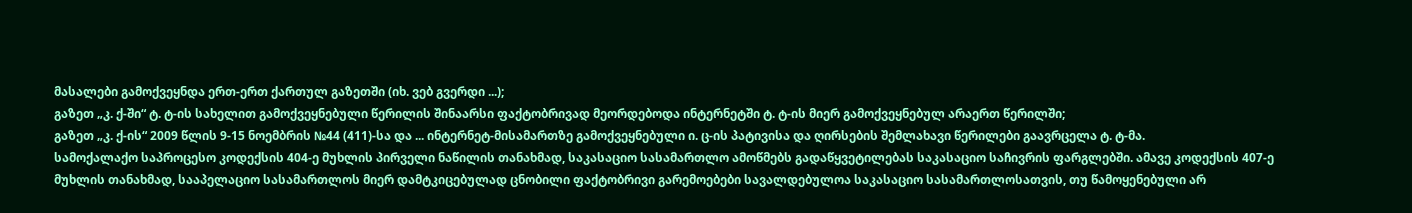მასალები გამოქვეყნდა ერთ-ერთ ქართულ გაზეთში (იხ. ვებ გვერდი ...);
გაზეთ „კ. ქ-ში“ ტ. ტ-ის სახელით გამოქვეყნებული წერილის შინაარსი ფაქტობრივად მეორდებოდა ინტერნეტში ტ. ტ-ის მიერ გამოქვეყნებულ არაერთ წერილში;
გაზეთ „კ. ქ-ის“ 2009 წლის 9-15 ნოემბრის №44 (411)-სა და ... ინტერნეტ-მისამართზე გამოქვეყნებული ი. ც-ის პატივისა და ღირსების შემლახავი წერილები გაავრცელა ტ. ტ-მა.
სამოქალაქო საპროცესო კოდექსის 404-ე მუხლის პირველი ნაწილის თანახმად, საკასაციო სასამართლო ამოწმებს გადაწყვეტილებას საკასაციო საჩივრის ფარგლებში. ამავე კოდექსის 407-ე მუხლის თანახმად, სააპელაციო სასამართლოს მიერ დამტკიცებულად ცნობილი ფაქტობრივი გარემოებები სავალდებულოა საკასაციო სასამართლოსათვის, თუ წამოყენებული არ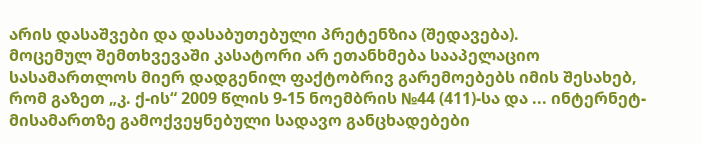არის დასაშვები და დასაბუთებული პრეტენზია (შედავება).
მოცემულ შემთხვევაში კასატორი არ ეთანხმება სააპელაციო სასამართლოს მიერ დადგენილ ფაქტობრივ გარემოებებს იმის შესახებ, რომ გაზეთ „კ. ქ-ის“ 2009 წლის 9-15 ნოემბრის №44 (411)-სა და ... ინტერნეტ-მისამართზე გამოქვეყნებული სადავო განცხადებები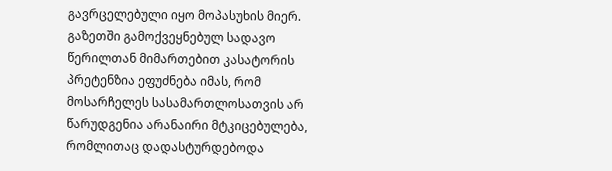გავრცელებული იყო მოპასუხის მიერ.
გაზეთში გამოქვეყნებულ სადავო წერილთან მიმართებით კასატორის პრეტენზია ეფუძნება იმას, რომ მოსარჩელეს სასამართლოსათვის არ წარუდგენია არანაირი მტკიცებულება, რომლითაც დადასტურდებოდა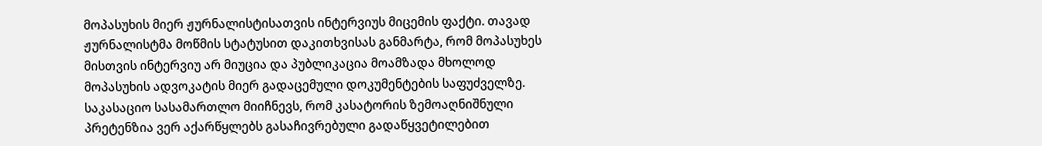მოპასუხის მიერ ჟურნალისტისათვის ინტერვიუს მიცემის ფაქტი. თავად ჟურნალისტმა მოწმის სტატუსით დაკითხვისას განმარტა, რომ მოპასუხეს მისთვის ინტერვიუ არ მიუცია და პუბლიკაცია მოამზადა მხოლოდ მოპასუხის ადვოკატის მიერ გადაცემული დოკუმენტების საფუძველზე.
საკასაციო სასამართლო მიიჩნევს, რომ კასატორის ზემოაღნიშნული პრეტენზია ვერ აქარწყლებს გასაჩივრებული გადაწყვეტილებით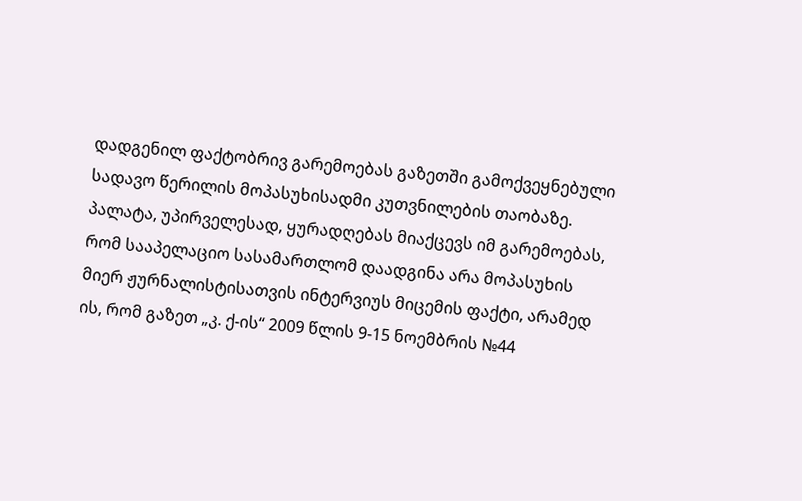დადგენილ ფაქტობრივ გარემოებას გაზეთში გამოქვეყნებული სადავო წერილის მოპასუხისადმი კუთვნილების თაობაზე. პალატა, უპირველესად, ყურადღებას მიაქცევს იმ გარემოებას, რომ სააპელაციო სასამართლომ დაადგინა არა მოპასუხის მიერ ჟურნალისტისათვის ინტერვიუს მიცემის ფაქტი, არამედ ის, რომ გაზეთ „კ. ქ-ის“ 2009 წლის 9-15 ნოემბრის №44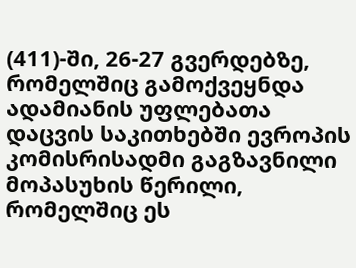(411)-ში, 26-27 გვერდებზე, რომელშიც გამოქვეყნდა ადამიანის უფლებათა დაცვის საკითხებში ევროპის კომისრისადმი გაგზავნილი მოპასუხის წერილი, რომელშიც ეს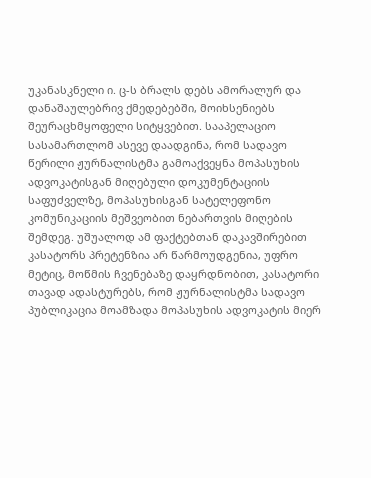უკანასკნელი ი. ც-ს ბრალს დებს ამორალურ და დანაშაულებრივ ქმედებებში, მოიხსენიებს შეურაცხმყოფელი სიტყვებით. სააპელაციო სასამართლომ ასევე დაადგინა, რომ სადავო წერილი ჟურნალისტმა გამოაქვეყნა მოპასუხის ადვოკატისგან მიღებული დოკუმენტაციის საფუძველზე, მოპასუხისგან სატელეფონო კომუნიკაციის მეშვეობით ნებართვის მიღების შემდეგ. უშუალოდ ამ ფაქტებთან დაკავშირებით კასატორს პრეტენზია არ წარმოუდგენია, უფრო მეტიც, მოწმის ჩვენებაზე დაყრდნობით, კასატორი თავად ადასტურებს, რომ ჟურნალისტმა სადავო პუბლიკაცია მოამზადა მოპასუხის ადვოკატის მიერ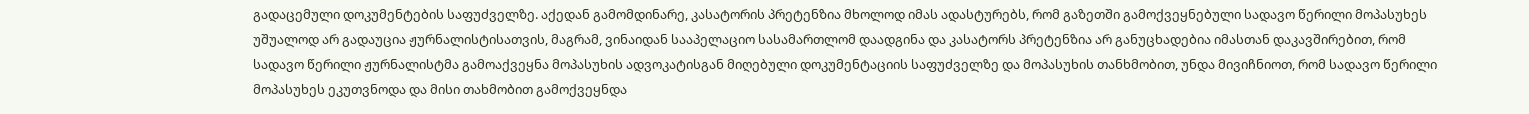გადაცემული დოკუმენტების საფუძველზე. აქედან გამომდინარე, კასატორის პრეტენზია მხოლოდ იმას ადასტურებს, რომ გაზეთში გამოქვეყნებული სადავო წერილი მოპასუხეს უშუალოდ არ გადაუცია ჟურნალისტისათვის, მაგრამ, ვინაიდან სააპელაციო სასამართლომ დაადგინა და კასატორს პრეტენზია არ განუცხადებია იმასთან დაკავშირებით, რომ სადავო წერილი ჟურნალისტმა გამოაქვეყნა მოპასუხის ადვოკატისგან მიღებული დოკუმენტაციის საფუძველზე და მოპასუხის თანხმობით, უნდა მივიჩნიოთ, რომ სადავო წერილი მოპასუხეს ეკუთვნოდა და მისი თახმობით გამოქვეყნდა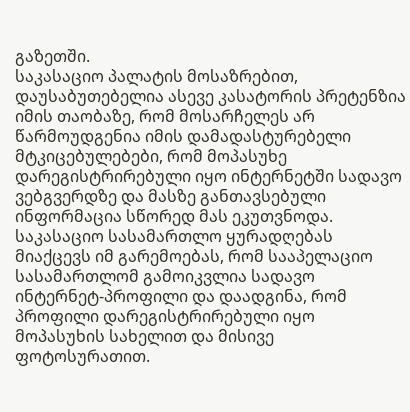გაზეთში.
საკასაციო პალატის მოსაზრებით, დაუსაბუთებელია ასევე კასატორის პრეტენზია იმის თაობაზე, რომ მოსარჩელეს არ წარმოუდგენია იმის დამადასტურებელი მტკიცებულებები, რომ მოპასუხე დარეგისტრირებული იყო ინტერნეტში სადავო ვებგვერდზე და მასზე განთავსებული ინფორმაცია სწორედ მას ეკუთვნოდა.
საკასაციო სასამართლო ყურადღებას მიაქცევს იმ გარემოებას, რომ სააპელაციო სასამართლომ გამოიკვლია სადავო ინტერნეტ-პროფილი და დაადგინა, რომ პროფილი დარეგისტრირებული იყო მოპასუხის სახელით და მისივე ფოტოსურათით.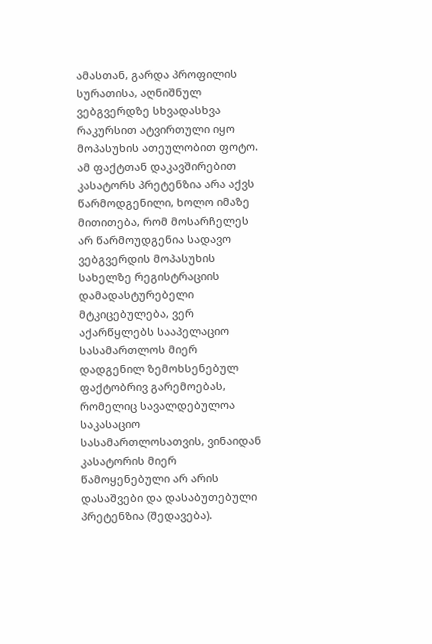ამასთან, გარდა პროფილის სურათისა, აღნიშნულ ვებგვერდზე სხვადასხვა რაკურსით ატვირთული იყო მოპასუხის ათეულობით ფოტო. ამ ფაქტთან დაკავშირებით კასატორს პრეტენზია არა აქვს წარმოდგენილი, ხოლო იმაზე მითითება, რომ მოსარჩელეს არ წარმოუდგენია სადავო ვებგვერდის მოპასუხის სახელზე რეგისტრაციის დამადასტურებელი მტკიცებულება, ვერ აქარწყლებს სააპელაციო სასამართლოს მიერ დადგენილ ზემოხსენებულ ფაქტობრივ გარემოებას, რომელიც სავალდებულოა საკასაციო სასამართლოსათვის, ვინაიდან კასატორის მიერ წამოყენებული არ არის დასაშვები და დასაბუთებული პრეტენზია (შედავება).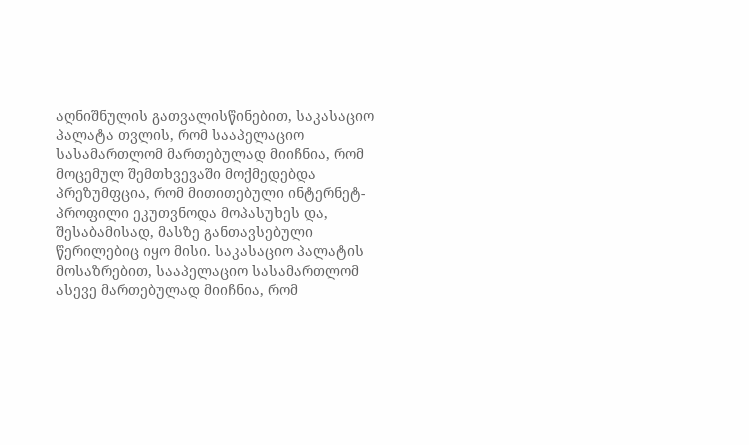აღნიშნულის გათვალისწინებით, საკასაციო პალატა თვლის, რომ სააპელაციო სასამართლომ მართებულად მიიჩნია, რომ მოცემულ შემთხვევაში მოქმედებდა პრეზუმფცია, რომ მითითებული ინტერნეტ-პროფილი ეკუთვნოდა მოპასუხეს და, შესაბამისად, მასზე განთავსებული წერილებიც იყო მისი. საკასაციო პალატის მოსაზრებით, სააპელაციო სასამართლომ ასევე მართებულად მიიჩნია, რომ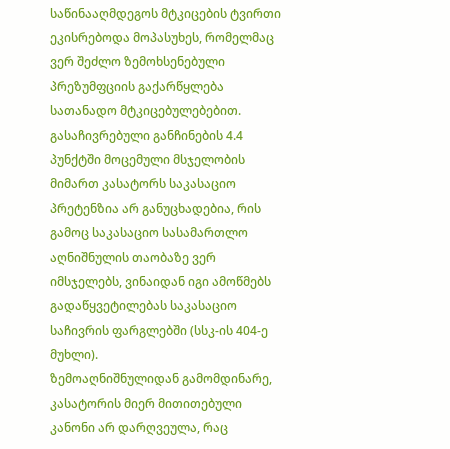საწინააღმდეგოს მტკიცების ტვირთი ეკისრებოდა მოპასუხეს, რომელმაც ვერ შეძლო ზემოხსენებული პრეზუმფციის გაქარწყლება სათანადო მტკიცებულებებით.
გასაჩივრებული განჩინების 4.4 პუნქტში მოცემული მსჯელობის მიმართ კასატორს საკასაციო პრეტენზია არ განუცხადებია, რის გამოც საკასაციო სასამართლო აღნიშნულის თაობაზე ვერ იმსჯელებს, ვინაიდან იგი ამოწმებს გადაწყვეტილებას საკასაციო საჩივრის ფარგლებში (სსკ-ის 404-ე მუხლი).
ზემოაღნიშნულიდან გამომდინარე, კასატორის მიერ მითითებული კანონი არ დარღვეულა, რაც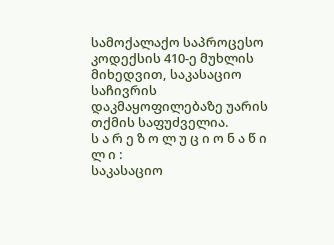სამოქალაქო საპროცესო კოდექსის 410-ე მუხლის მიხედვით, საკასაციო საჩივრის დაკმაყოფილებაზე უარის თქმის საფუძველია.
ს ა რ ე ზ ო ლ უ ც ი ო ნ ა წ ი ლ ი :
საკასაციო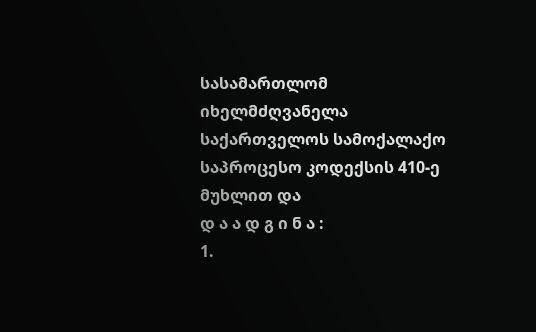სასამართლომ იხელმძღვანელა საქართველოს სამოქალაქო საპროცესო კოდექსის 410-ე მუხლით და
დ ა ა დ გ ი ნ ა :
1.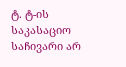ტ. ტ-ის საკასაციო საჩივარი არ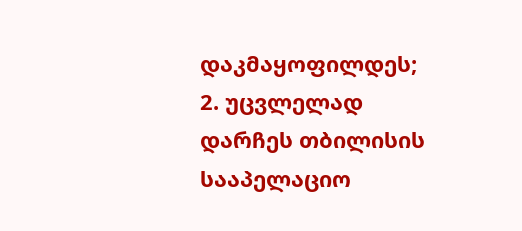დაკმაყოფილდეს;
2. უცვლელად დარჩეს თბილისის სააპელაციო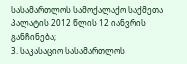სასამართლოს სამოქალაქო საქმეთა პალატის 2012 წლის 12 იანვრის განჩინება;
3. საკასაციო სასამართლოს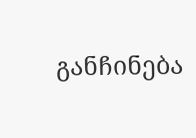განჩინება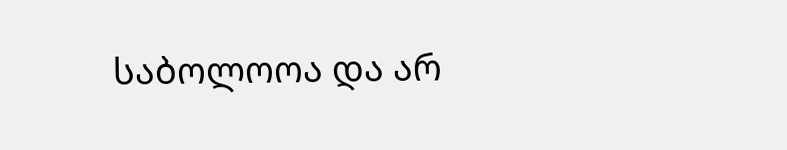საბოლოოა და არ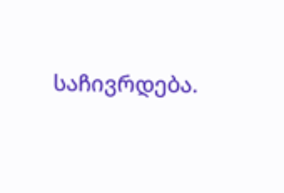საჩივრდება.